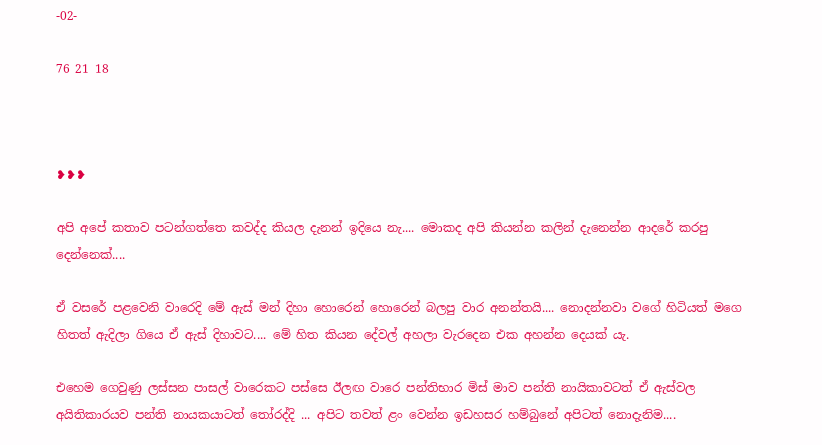-02-

76 21 18



❥❥❥

අපි අපේ කතාව පටන්ගත්තෙ කවද්ද කියල දැනන් ඉදියෙ නැ.... මොකද අපි කියන්න කලින් දැනෙන්න ආදරේ කරපු දෙන්නෙක්....

ඒ වසරේ පළවෙනි වාරෙදි මේ ඇස් මන් දිහා හොරෙන් හොරෙන් බලපු වාර අනන්තයි.... නොදන්නවා වගේ හිටියත් මගෙ හිතත් ඇදිලා ගියෙ ඒ ඇස් දිහාවට.... මේ හිත කියන දේවල් අහලා වැරදෙන එක අහන්න දෙයක් යැ.

එහෙම ගෙවුණු ලස්සන පාසල් වාරෙකට පස්සෙ ඊලඟ වාරෙ පන්තිභාර මිස් මාව පන්ති නායිකාවටත් ඒ ඇස්වල අයිතිකාරයව පන්ති නායකයාටත් තෝරද්දි ... අපිට තවත් ළං වෙන්න ඉඩහසර හම්බුනේ අපිටත් නොදැනිම....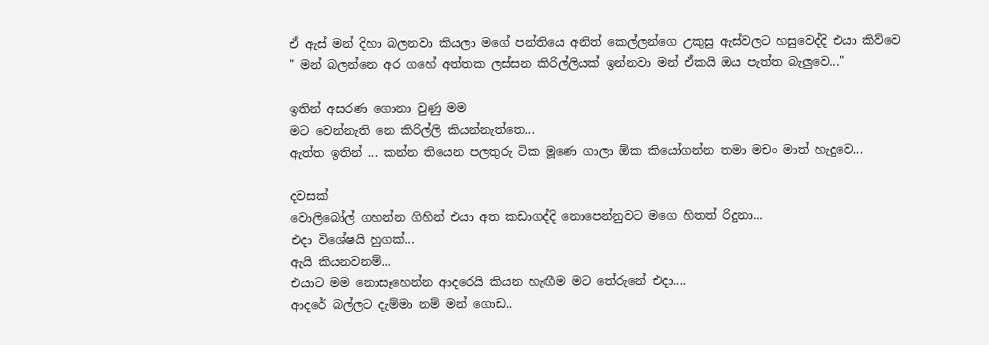ඒ ඇස් මන් දිහා බලනවා කියලා මගේ පන්තියෙ අනිත් කෙල්ලන්ගෙ උකුසු ඇස්වලට හසුවෙද්දි එයා කිව්වෙ
" මන් බලන්නෙ අර ගහේ අත්තක ලස්සන කිරිල්ලියක් ඉන්නවා මන් ඒකයි ඔය පැත්ත බැලුවෙ..."

ඉතින් අසරණ ගොනා වුණු මම
මට වෙන්නැති නෙ කිරිල්ලි කියන්නැත්තෙ...
ඇත්ත ඉතින් ... කන්න තියෙන පලතුරු ටික මූණෙ ගාලා ඕක කියෝගන්න තමා මචං මාත් හැදුවෙ...

දවසක්
වොලිබෝල් ගහන්න ගිහින් එයා අත කඩාගද්දි නොපෙන්නුවට මගෙ හිතත් රිදුනා...
එදා විශේෂයි හුගක්...
ඇයි කියනවනම්...
එයාට මම නොසෑහෙන්න ආදරෙයි කියන හැඟීම මට තේරුනේ එදා....
ආදරේ බල්ලට දැම්මා නම් මන් ගොඩ..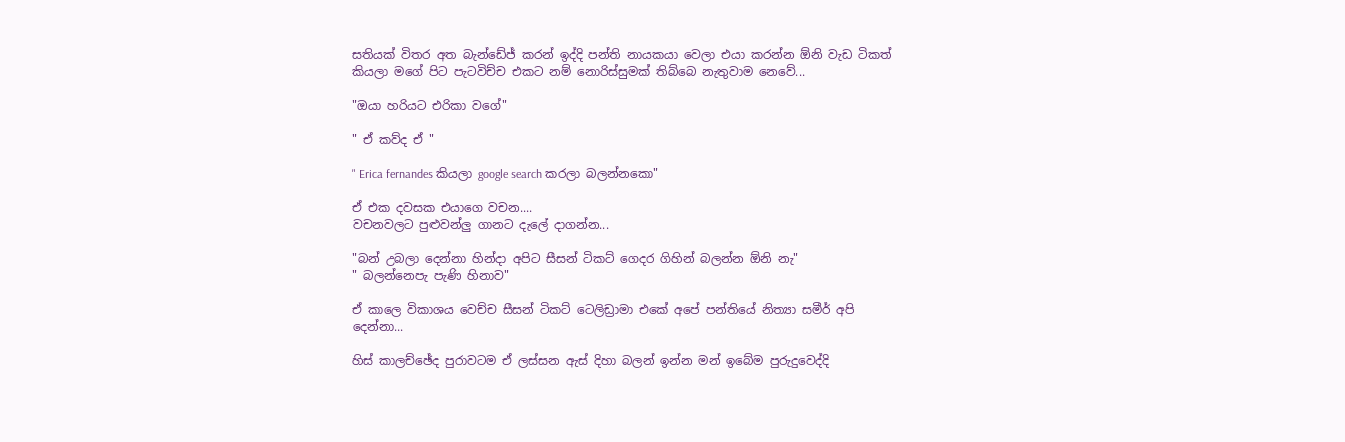සතියක් විතර අත බැන්ඩේජ් කරන් ඉද්දි පන්ති නායකයා වෙලා එයා කරන්න ඕනි වැඩ ටිකත් කියලා මගේ පිට පැටවිච්ච එකට නම් නොරිස්සුමක් තිබ්බෙ නැතුවාම නෙවේ...

"ඔයා හරියට එරිකා වගේ"

" ඒ කව්ද ඒ "

" Erica fernandes කියලා google search කරලා බලන්නකො"

ඒ එක දවසක එයාගෙ වචන....
වචනවලට පුළුවන්ලු ගානට දැලේ දාගන්න...

"බන් උබලා දෙන්නා හින්දා අපිට සීසන් ටිකට් ගෙදර ගිහින් බලන්න ඕනි නැ"
" බලන්නෙපැ පැණි හිනාව"

ඒ කාලෙ විකාශය වෙච්ච සීසන් ටිකට් ටෙලිඩ්‍රාමා එකේ අපේ පන්තියේ නිත්‍යා සමීර් අපි දෙන්නා...

හිස් කාලච්ඡේද පුරාවටම ඒ ලස්සන ඇස් දිහා බලන් ඉන්න මන් ඉබේම පුරුදුවෙද්දි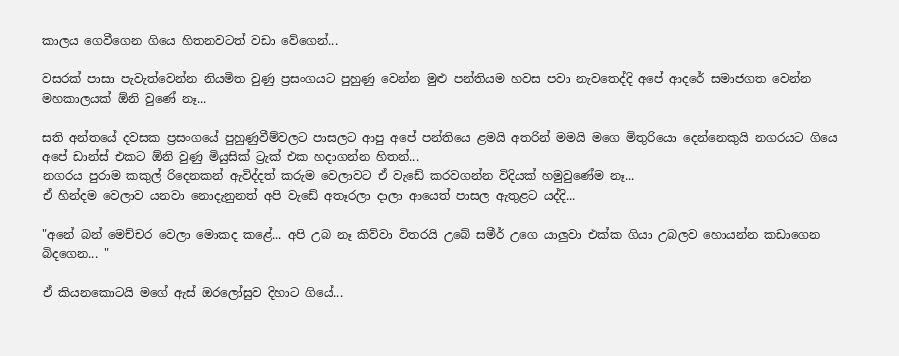කාලය ගෙවීගෙන ගියෙ හිතනවටත් වඩා වේගෙන්...

වසරක් පාසා පැවැත්වෙන්න නියමිත වුණු ප්‍රසංගයට පුහුණු වෙන්න මුළු පන්තියම හවස පවා නැවතෙද්දි අපේ ආදරේ සමාජගත වෙන්න මහකාලයක් ඕනි වුණේ නෑ...

සති අන්තයේ දවසක ප්‍රසංගයේ පුහුණුවීම්වලට පාසලට ආපු අපේ පන්තියෙ ළමයි අතරින් මමයි මගෙ මිතුරියො දෙන්නෙකුයි නගරයට ගියෙ අපේ ඩාන්ස් එකට ඕනි වුණු මියුසික් ට්‍රැක් එක හදාගන්න හිතන්...
නගරය පුරාම කකුල් රිදෙනකන් ඇවිද්දත් කරුම වෙලාවට ඒ වැඩේ කරවගන්න විදියක් හමුවුණේම නෑ...
ඒ හින්දම වෙලාව යනවා නොදැනුනත් අපි වැඩේ අතෑරලා දාලා ආයෙත් පාසල ඇතුළට යද්දි...

"අනේ බන් මෙච්චර වෙලා මොකද කළේ... අපි උබ නෑ කිව්වා විතරයි උබේ සමීර් උගෙ යාලුවා එක්ක ගියා උබලව හොයන්න කඩාගෙන බිදගෙන... "

ඒ කියනකොටයි මගේ ඇස් ඔරලෝසුව දිහාට ගියේ...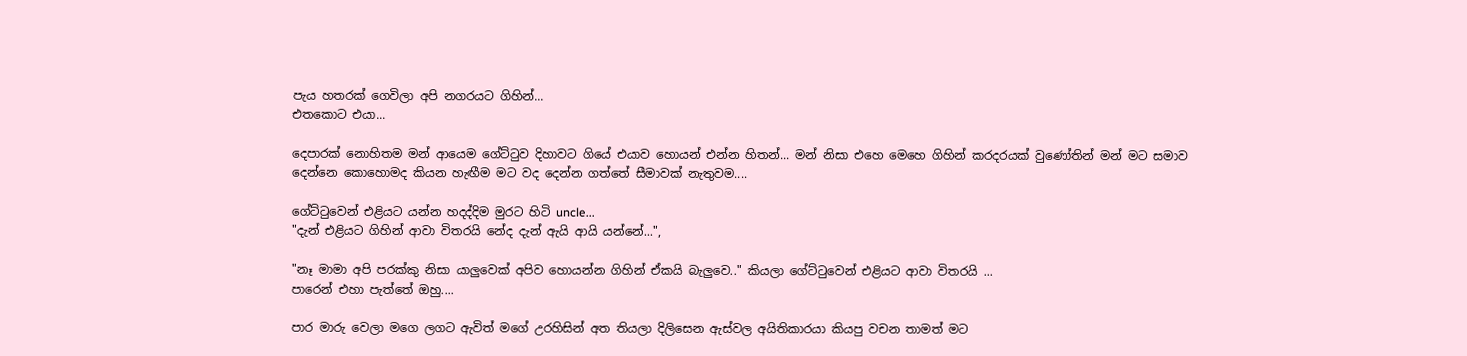පැය හතරක් ගෙවිලා අපි නගරයට ගිහින්...
එතකොට එයා...

දෙපාරක් නොහිතම මන් ආයෙම ගේට්ටුව දිහාවට ගියේ එයාව හොයන් එන්න හිතන්... මන් නිසා එහෙ මෙහෙ ගිහින් කරදරයක් වුණෝතින් මන් මට සමාව දෙන්නෙ කොහොමද කියන හැඟීම මට වද දෙන්න ගත්තේ සීමාවක් නැතුවම....

ගේට්ටුවෙන් එළියට යන්න හදද්දිම මුරට හිටි uncle...
"දැන් එළියට ගිහින් ආවා විතරයි නේද දැන් ඇයි ආයි යන්නේ...",

"නෑ මාමා අපි පරක්කු නිසා යාලුවෙක් අපිව හොයන්න ගිහින් ඒකයි බැලුවෙ.." කියලා ගේට්ටුවෙන් එළියට ආවා විතරයි ...
පාරෙන් එහා පැත්තේ ඔහු....

පාර මාරු වෙලා මගෙ ලගට ඇවිත් මගේ උරහිසින් අත තියලා දිලිසෙන ඇස්වල අයිතිකාරයා කියපු වචන තාමත් මට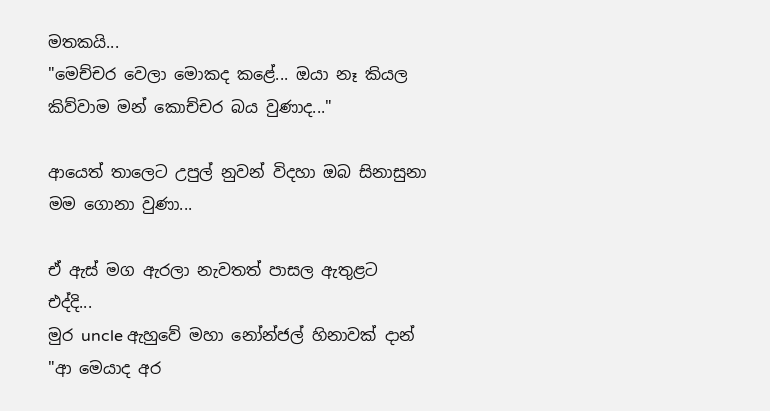මතකයි...
"මෙච්චර වෙලා මොකද කළේ... ඔයා නෑ කියල කිව්වාම මන් කොච්චර බය වුණාද..."

ආයෙත් තාලෙට උපුල් නුවන් විදහා ඔබ සිනාසුනා මම ගොනා වුණා...

ඒ ඇස් මග ඇරලා නැවතත් පාසල ඇතුළට එද්දි...
මුර uncle ඇහුවේ මහා නෝන්ජල් හිනාවක් දාන්
"ආ මෙයාද අර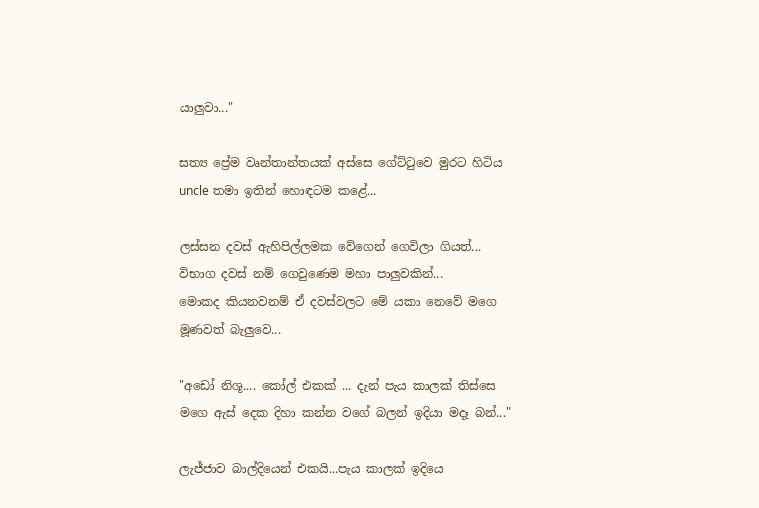යාලුවා..."

සත්‍ය ප්‍රේම වෘන්තාන්තයක් අස්සෙ ගේට්ටුවෙ මුරට හිටිය uncle තමා ඉතින් හොඳටම කළේ...

ලස්සන දවස් ඇහිපිල්ලමක වේගෙන් ගෙවිලා ගියත්...
විභාග දවස් නම් ගෙවුණෙම මහා පාලුවකින්...
මොකද කියනවනම් ඒ දවස්වලට මේ යකා නෙවේ මගෙ මූණවත් බැලුවෙ...

"අඩෝ නිශූ.... කෝල් එකක් ... දැන් පැය කාලක් තිස්සෙ මගෙ ඇස් දෙක දිහා කන්න වගේ බලන් ඉදියා මදෑ බන්..."

ලැජ්ජාව බාල්දියෙන් එකයි...පැය කාලක් ඉදියෙ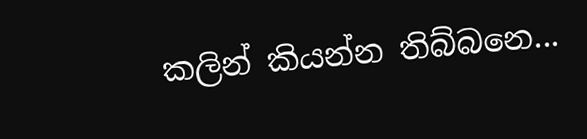කලින් කියන්න තිබ්බනෙ...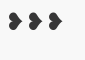❥❥❥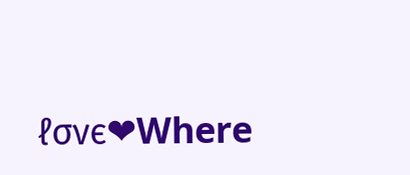ℓσνє❤Where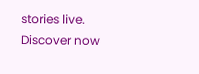stories live. Discover now